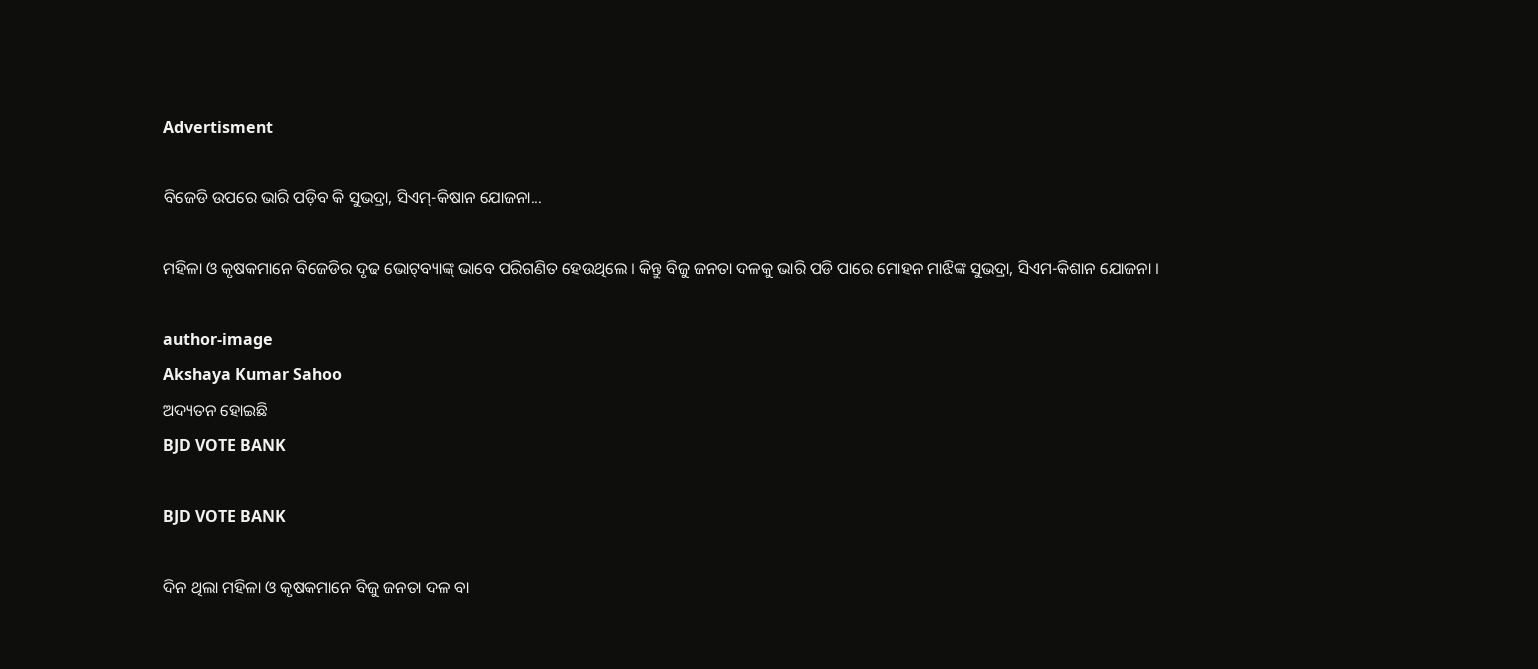Advertisment

ବିଜେଡି ଉପରେ ଭାରି ପଡ଼ିବ କି ସୁଭଦ୍ରା, ସିଏମ୍‌-କିଷାନ ଯୋଜନା...

ମହିଳା ଓ କୃଷକମାନେ ବିଜେଡିର ଦୃଢ ଭୋଟ୍‌ବ୍ୟାଙ୍କ୍ ଭାବେ ପରିଗଣିତ ହେଉଥିଲେ । କିନ୍ତୁ ବିଜୁ ଜନତା ଦଳକୁ ଭାରି ପଡି ପାରେ ମୋହନ ମାଝିଙ୍କ ସୁଭଦ୍ରା, ସିଏମ-କିଶାନ ଯୋଜନା ।

author-image
Akshaya Kumar Sahoo
ଅଦ୍ୟତନ ହୋଇଛି
BJD VOTE BANK

BJD VOTE BANK

ଦିନ ଥିଲା ମହିଳା ଓ କୃଷକମାନେ ବିଜୁ ଜନତା ଦଳ ବା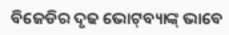ବିଜେଡିର ଦୃଢ ଭୋଟ୍‌ବ୍ୟାଙ୍କ୍ ଭାବେ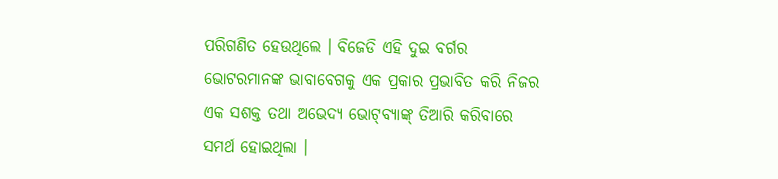ପରିଗଣିତ ହେଉଥିଲେ । ବିଜେଡି ଏହି ଦୁଇ ବର୍ଗର ଭୋଟରମାନଙ୍କ ଭାବାବେଗକୁ ଏକ ପ୍ରକାର ପ୍ରଭାବିତ କରି ନିଜର ଏକ ସଶକ୍ତ ତଥା ଅଭେଦ୍ୟ ଭୋଟ୍‌ବ୍ୟାଙ୍କ୍ ତିଆରି କରିବାରେ ସମର୍ଥ ହୋଇଥିଲା ।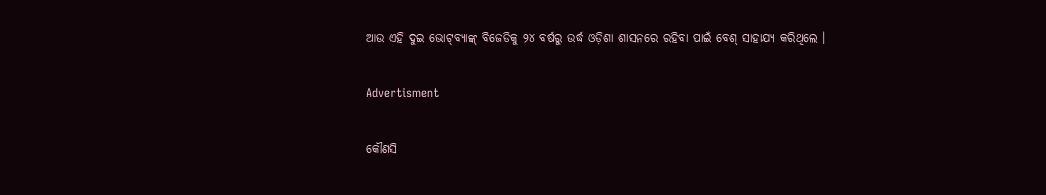ଆଉ ଏହି ଦୁଇ ଭୋଟ୍‌ବ୍ୟାଙ୍କ୍ ବିଜେଡିକୁ ୨୪ ବର୍ଷରୁ ଉର୍ଦ୍ଧ ଓଡ଼ିଶା ଶାସନରେ ରହିବା ପାଇଁ ବେଶ୍ ସାହାଯ୍ୟ କରିଥିଲେ ।

Advertisment

କୌଣସି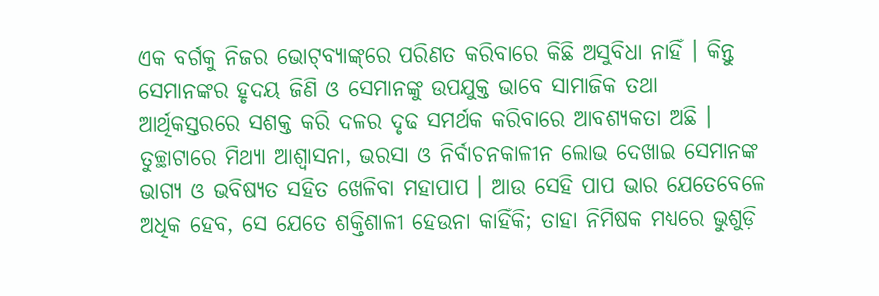ଏକ ବର୍ଗକୁ ନିଜର ଭୋଟ୍‌ବ୍ୟାଙ୍କ୍‌ରେ ପରିଣତ କରିବାରେ କିଛି ଅସୁବିଧା ନାହିଁ । କିନ୍ତୁ ସେମାନଙ୍କର ହୃଦୟ ଜିଣି ଓ ସେମାନଙ୍କୁ ଉପଯୁକ୍ତ ଭାବେ ସାମାଜିକ ତଥା ଆର୍ଥିକସ୍ତରରେ ସଶକ୍ତ କରି ଦଳର ଦୃଢ ସମର୍ଥକ କରିବାରେ ଆବଶ୍ୟକତା ଅଛି । ତୁଚ୍ଛାଟାରେ ମିଥ୍ୟା ଆଶ୍ୱାସନା, ଭରସା ଓ ନିର୍ବାଚନକାଳୀନ ଲୋଭ ଦେଖାଇ ସେମାନଙ୍କ ଭାଗ୍ୟ ଓ ଭବିଷ୍ୟତ ସହିତ ଖେଳିବା ମହାପାପ । ଆଉ ସେହି ପାପ ଭାର ଯେତେବେଳେ ଅଧିକ ହେବ, ସେ ଯେତେ ଶକ୍ତିଶାଳୀ ହେଉନା କାହିଁକି; ତାହା ନିମିଷକ ମଧ୍ୟରେ ଭୁଶୁଡ଼ି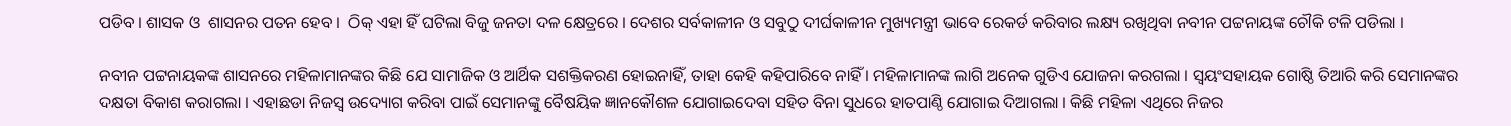ପଡିବ । ଶାସକ ଓ  ଶାସନର ପତନ ହେବ ।  ଠିକ୍ ଏହା ହିଁ ଘଟିଲା ବିଜୁ ଜନତା ଦଳ କ୍ଷେତ୍ରରେ । ଦେଶର ସର୍ବକାଳୀନ ଓ ସବୁଠୁ ଦୀର୍ଘକାଳୀନ ମୁଖ୍ୟମନ୍ତ୍ରୀ ଭାବେ ରେକର୍ଡ କରିବାର ଲକ୍ଷ୍ୟ ରଖିଥିବା ନବୀନ ପଟ୍ଟନାୟଙ୍କ ଚୌକି ଟଳି ପଡିଲା ।

ନବୀନ ପଟ୍ଟନାୟକଙ୍କ ଶାସନରେ ମହିଳାମାନଙ୍କର କିଛି ଯେ ସାମାଜିକ ଓ ଆର୍ଥିକ ସଶକ୍ତିକରଣ ହୋଇନାହିଁ, ତାହା କେହି କହିପାରିବେ ନାହିଁ । ମହିଳାମାନଙ୍କ ଲାଗି ଅନେକ ଗୁଡିଏ ଯୋଜନା କରଗଲା । ସ୍ୱୟଂସହାୟକ ଗୋଷ୍ଠି ତିଆରି କରି ସେମାନଙ୍କର ଦକ୍ଷତା ବିକାଶ କରାଗଲା । ଏହାଛଡା ନିଜସ୍ୱ ଉଦ୍ୟୋଗ କରିବା ପାଇଁ ସେମାନଙ୍କୁ ବୈଷୟିକ ଜ୍ଞାନକୌଶଳ ଯୋଗାଇଦେବା ସହିତ ବିନା ସୁଧରେ ହାତପାଣ୍ଠି ଯୋଗାଇ ଦିଆଗଲା । କିଛି ମହିଳା ଏଥିରେ ନିଜର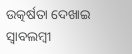ଉତ୍କର୍ଷତା ଦେଖାଇ ସ୍ୱାବଲମ୍ବୀ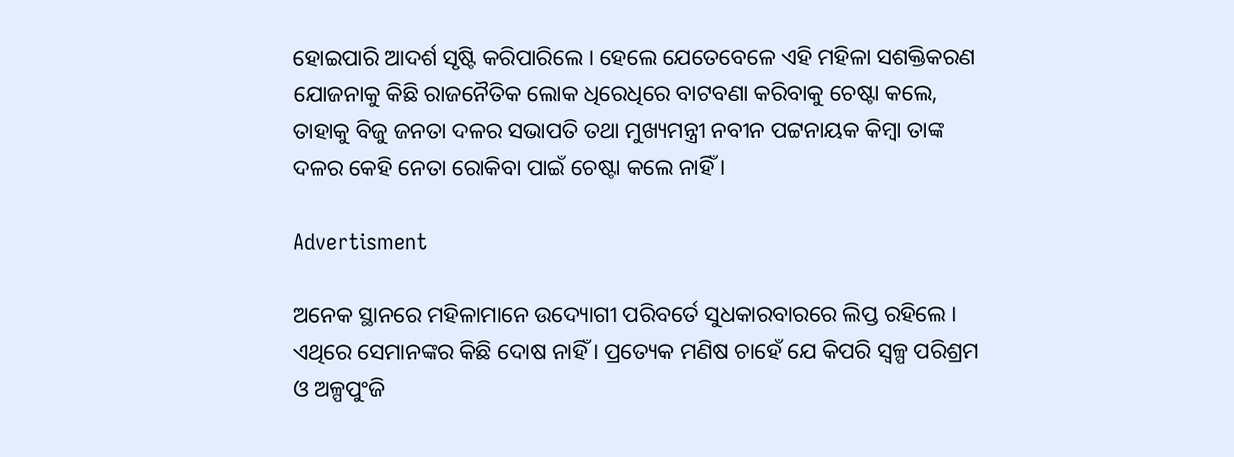ହୋଇପାରି ଆଦର୍ଶ ସୃଷ୍ଟି କରିପାରିଲେ । ହେଲେ ଯେତେବେଳେ ଏହି ମହିଳା ସଶକ୍ତିକରଣ ଯୋଜନାକୁ କିଛି ରାଜନୈତିକ ଲୋକ ଧିରେଧିରେ ବାଟବଣା କରିବାକୁ ଚେଷ୍ଟା କଲେ, ତାହାକୁ ବିଜୁ ଜନତା ଦଳର ସଭାପତି ତଥା ମୁଖ୍ୟମନ୍ତ୍ରୀ ନବୀନ ପଟ୍ଟନାୟକ କିମ୍ବା ତାଙ୍କ ଦଳର କେହି ନେତା ରୋକିବା ପାଇଁ ଚେଷ୍ଟା କଲେ ନାହିଁ ।

Advertisment

ଅନେକ ସ୍ଥାନରେ ମହିଳାମାନେ ଉଦ୍ୟୋଗୀ ପରିବର୍ତେ ସୁଧକାରବାରରେ ଲିପ୍ତ ରହିଲେ । ଏଥିରେ ସେମାନଙ୍କର କିଛି ଦୋଷ ନାହିଁ । ପ୍ରତ୍ୟେକ ମଣିଷ ଚାହେଁ ଯେ କିପରି ସ୍ୱଳ୍ପ ପରିଶ୍ରମ ଓ ଅଳ୍ପପୁଂଜି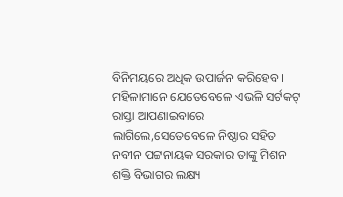ବିନିମୟରେ ଅଧିକ ଉପାର୍ଜନ କରିହେବ । ମହିଳାମାନେ ଯେତେବେଳେ ଏଭଳି ସର୍ଟକଟ୍ ରାସ୍ତା ଆପଣାଇବାରେ ଲାଗିଲେ,ସେତେବେଳେ ନିଷ୍ଠାର ସହିତ ନବୀନ ପଟ୍ଟନାୟକ ସରକାର ତାଙ୍କୁ ମିଶନ ଶକ୍ତି ବିଭାଗର ଲକ୍ଷ୍ୟ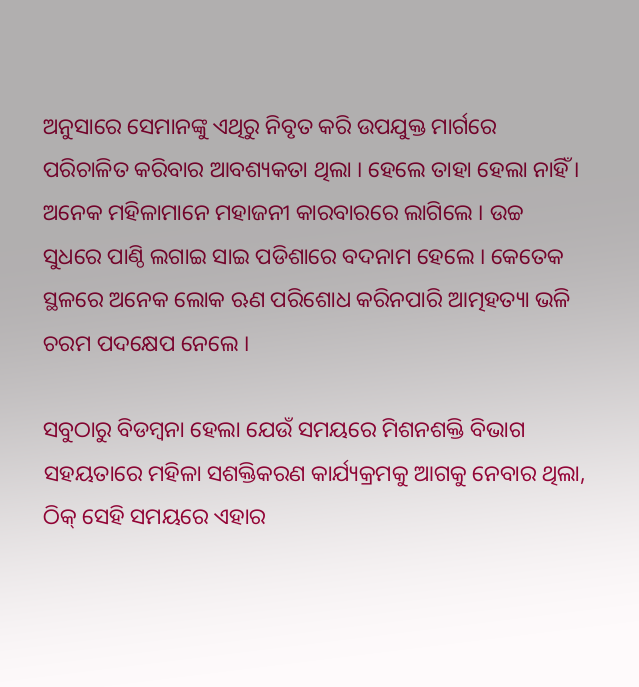ଅନୁସାରେ ସେମାନଙ୍କୁ ଏଥିରୁ ନିବୃତ କରି ଉପଯୁକ୍ତ ମାର୍ଗରେ ପରିଚାଳିତ କରିବାର ଆବଶ୍ୟକତା ଥିଲା । ହେଲେ ତାହା ହେଲା ନାହିଁ । ଅନେକ ମହିଳାମାନେ ମହାଜନୀ କାରବାରରେ ଲାଗିଲେ । ଉଚ୍ଚ ସୁଧରେ ପାଣ୍ଠି ଲଗାଇ ସାଇ ପଡିଶାରେ ବଦନାମ ହେଲେ । କେତେକ ସ୍ଥଳରେ ଅନେକ ଲୋକ ଋଣ ପରିଶୋଧ କରିନପାରି ଆତ୍ମହତ୍ୟା ଭଳି ଚରମ ପଦକ୍ଷେପ ନେଲେ ।

ସବୁଠାରୁ ବିଡମ୍ବନା ହେଲା ଯେଉଁ ସମୟରେ ମିଶନଶକ୍ତି ବିଭାଗ ସହୟତାରେ ମହିଳା ସଶକ୍ତିକରଣ କାର୍ଯ୍ୟକ୍ରମକୁ ଆଗକୁ ନେବାର ଥିଲା, ଠିକ୍ ସେହି ସମୟରେ ଏହାର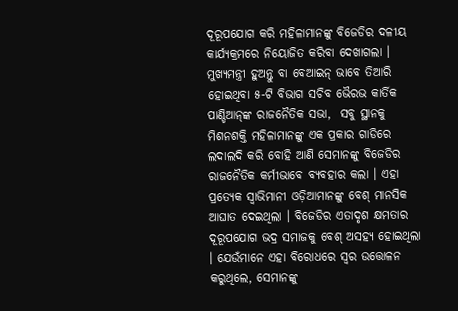ଦୂରୂପଯୋଗ କରି ମହିଳାମାନଙ୍କୁ ବିଜେଡିର ଦଳୀୟ କାର୍ଯ୍ୟକ୍ରମରେ ନିୟୋଜିତ କରିବା ଦେଖାଗଲା । ମୁଖ୍ୟମନ୍ତ୍ରୀ ହୁଅନ୍ତୁ ବା ବେଆଇନ୍ ଭାବେ ତିଆରି ହୋଇଥିବା ୫-ଟି ବିଭାଗ ସଚିବ ଭୈରଭ କାର୍ତିକ ପାଣ୍ଡିଆନ୍‌ଙ୍କ ରାଜନୈତିକ ସଭା,  ସବୁ ସ୍ଥାନକୁ ମିଶନଶକ୍ତି ମହିଳାମାନଙ୍କୁ ଏକ ପ୍ରକାର ଗାଡିରେ ଲଦାଲଦି କରି ବୋହି ଆଣି ସେମାନଙ୍କୁ ବିଜେଡିର ରାଜନୈତିକ କର୍ମୀଭାବେ ବ୍ୟବହାର କଲା । ଏହା ପ୍ରତ୍ୟେକ ସ୍ୱାଭିମାନୀ ଓଡ଼ିଆମାନଙ୍କୁ ବେଶ୍ ମାନସିକ ଆଘାତ ଦେଇଥିଲା । ବିଜେଡିର ଏତାଦୃଶ କ୍ଷମତାର ଦୂରୂପଯୋଗ ଭଦ୍ର ସମାଜକୁ ବେଶ୍ ଅସହ୍ୟ ହୋଇଥିଲା । ଯେଉଁମାନେ ଏହା ବିରୋଧରେ ସ୍ୱର ଉତ୍ତୋଳନ କରୁଥିଲେ, ସେମାନଙ୍କୁ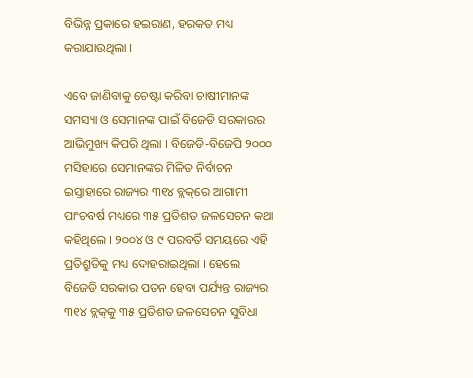ବିଭିନ୍ନ ପ୍ରକାରେ ହଇରାଣ, ହରକତ ମଧ୍ୟ କରାଯାଉଥିଲା ।

ଏବେ ଜାଣିବାକୁ ଚେଷ୍ଟା କରିବା ଚାଷୀମାନଙ୍କ ସମସ୍ୟା ଓ ସେମାନଙ୍କ ପାଇଁ ବିଜେଡି ସରକାରର ଆଭିମୁଖ୍ୟ କିପରି ଥିଲା । ବିଜେଡି-ବିଜେପି ୨୦୦୦ ମସିହାରେ ସେମାନଙ୍କର ମିଳିତ ନିର୍ବାଚନ ଇସ୍ତାହାରେ ରାଜ୍ୟର ୩୧୪ ବ୍ଲକ୍‌ରେ ଆଗାମୀ ପାଂଚବର୍ଷ ମଧ୍ୟରେ ୩୫ ପ୍ରତିଶତ ଜଳସେଚନ କଥା କହିଥିଲେ । ୨୦୦୪ ଓ ୯ ପରବର୍ତି ସମୟରେ ଏହି ପ୍ରତିଶ୍ରୁତିକୁ ମଧ୍ୟ ଦୋହରାଇଥିଲା । ହେଲେ ବିଜେଡି ସରକାର ପତନ ହେବା ପର୍ଯ୍ୟନ୍ତ ରାଜ୍ୟର ୩୧୪ ବ୍ଲକ୍‌କୁ ୩୫ ପ୍ରତିଶତ ଜଳସେଚନ ସୁବିଧା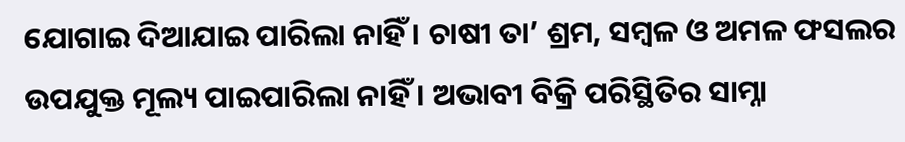ଯୋଗାଇ ଦିଆଯାଇ ପାରିଲା ନାହିଁ । ଚାଷୀ ତା’ ଶ୍ରମ, ସମ୍ବଳ ଓ ଅମଳ ଫସଲର ଉପଯୁକ୍ତ ମୂଲ୍ୟ ପାଇପାରିଲା ନାହିଁ । ଅଭାବୀ ବିକ୍ରି ପରିସ୍ଥିତିର ସାମ୍ନା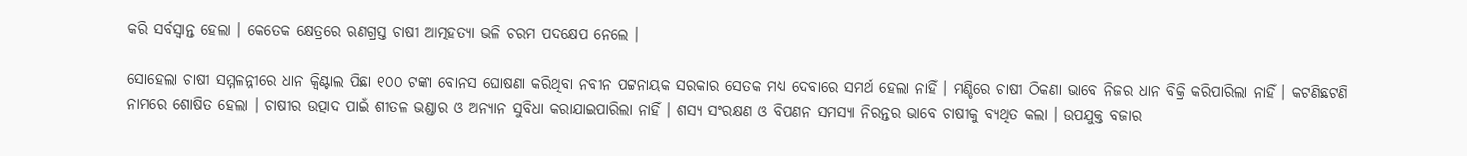କରି ସର୍ବସ୍ୱାନ୍ତ ହେଲା । କେତେକ କ୍ଷେତ୍ରରେ ଋଣଗ୍ରସ୍ତ ଚାଷୀ ଆତ୍ମହତ୍ୟା ଭଳି ଚରମ ପଦକ୍ଷେପ ନେଲେ ।

ସୋହେଲା ଚାଷୀ ସମ୍ମଳନ୍ନୀରେ ଧାନ କ୍ୱିଣ୍ଟାଲ ପିଛା ୧୦୦ ଟଙ୍କା ବୋନସ ଘୋଷଣା କରିଥିବା ନବୀନ ପଟ୍ଟନାୟକ ସରକାର ସେତକ ମଧ୍ୟ ଦେବାରେ ସମର୍ଥ ହେଲା ନାହିଁ । ମଣ୍ଡିରେ ଚାଷୀ ଠିକଣା ଭାବେ ନିଜର ଧାନ ବିକ୍ରି କରିପାରିଲା ନାହିଁ । କଟଣିଛଟଣି ନାମରେ ଶୋଷିତ ହେଲା । ଚାଷୀର ଉତ୍ପାଦ ପାଇଁ ଶୀତଳ ଭଣ୍ଡାର ଓ ଅନ୍ୟାନ ସୁବିଧା କରାଯାଇପାରିଲା ନାହିଁ । ଶସ୍ୟ ସଂରକ୍ଷଣ ଓ ବିପଣନ ସମସ୍ୟା ନିରନ୍ତର ଭାବେ ଚାଷୀକୁ ବ୍ୟଥିତ କଲା । ଉପଯୁକ୍ତ ବଜାର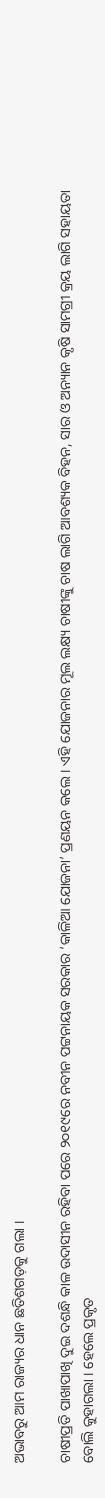ଅଭାବରୁ ଆମ ରାଜ୍ୟର ଧାନ ଛତିଶଗଡ଼କୁ ଗଲା ।

ଚାଷୀପ୍ରତି ପାଖାପାଖି ଦୁଇ ଦଶନ୍ଧି କାଳ ଉଦାସୀନ ରହିବା ପରେ ୨୦୧୯ରେ ନବୀନ ପଟ୍ଟନାୟକ ସରକାର ‘କାଳିଆ ଯୋଜନା’ ପ୍ରଣୟନ କଲେ । ଏହି ଯୋଜନାର ମୂଲ ଲକ୍ଷ୍ୟ ଚାଷୀଙ୍କୁ ଚାଷ ଲାଗି ଆବଶ୍ୟକ ବିହନ, ସାର ଓ ଅନ୍ୟାନ କୃଷି ସାମଗ୍ରୀ କ୍ରୟ ଲାଗି ସହାୟତା ବୋଲି କୁହାଗଲା । ହେଲେ ପ୍ରକୃତ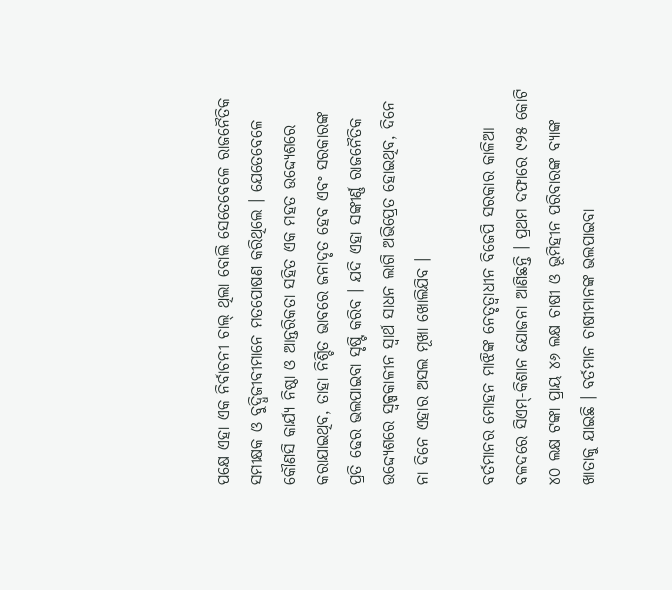ପକ୍ଷେ ଏହା ଏକ ନିର୍ବାଚନୀ ଚାଲ୍ ଥିଲା ବୋଲି ସେତେବେଳେ ରାଜନୈତିକ ସମୀକ୍ଷକ ଓ ବୁଦ୍ଧିଜୀବୀମାନେ ମତପୋଷଣ କରିଥିଲେ । ଯେତେବେଳେ କୌଣସି କାର୍ଯ୍ୟ ନିଷ୍ଠା ଓ ଆନ୍ତରିକତା ସହିତ ଏକ ମହତ ଉଦ୍ଦ୍ୟେଶରେ କରାଯାଇଥିବ, ତାହା ନିଶ୍ଚିତ ଭାବରେ ଜନାଦୃତ ହେବ ଏବଂ ସରକାରଙ୍କ ପ୍ରତି ଢେର ଭଲପାଇବା ସୃଷ୍ଟି କରିବ । ଯଦି ଏହା ସଙ୍କୀର୍ଣ୍ଣ ରାଜନୈତିକ ଉଦ୍ଦ୍ୟେଶରେ ସ୍ୱଳ୍ପକାଳୀନ ସ୍ୱାର୍ଥ ସାଧନ ଲାଗି ଅଭିପ୍ରେତ ହୋଇଥିବ, ଦିନେ ନା ଦିନେ ଏହାର ଅସଲ ମୂଖା ଖୋଲିଯିବ ।

ବର୍ତମାନର ମୋହନ ମାଝିଙ୍କ ନେତୃତ୍ୱାଧୀନ ବିଜେପି ସରକାର କାଳିଆ ବଳଦରେ ସିଏମ୍‌-କିଶାନ ଯୋଜନା ଆଣିଛନ୍ତି । ପ୍ରଥମ ଦଫାରେ ୯୨୫ କୋଟି ୪୦ ଲକ୍ଷ ଟଙ୍କା ପ୍ରାୟ ୪୬ ଲକ୍ଷ ଚାଷୀ ଓ ଭୂମିହୀନ ପରିବାରଙ୍କ ବ୍ୟାଙ୍କ ଖାତାକୁ ଯାଇଛି । ବର୍ତମାନ ଚାଷୀମାନଙ୍କ ଭଲପାଇବା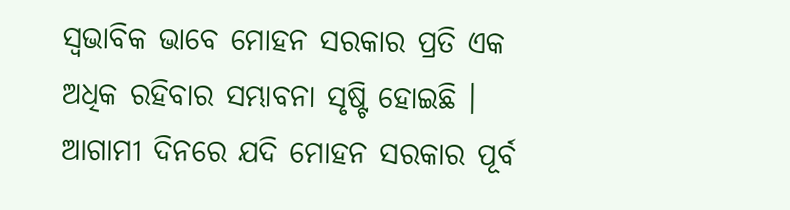ସ୍ୱଭାବିକ ଭାବେ ମୋହନ ସରକାର ପ୍ରତି ଏକ ଅଧିକ ରହିବାର ସମ୍ଭାବନା ସୃଷ୍ଟି ହୋଇଛି । ଆଗାମୀ ଦିନରେ ଯଦି ମୋହନ ସରକାର ପୂର୍ବ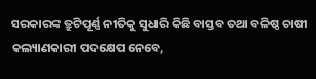ସରକାରଙ୍କ ତ୍ରୁଟିପୂର୍ଣ୍ଣ ନୀତିକୁ ସୁଧାରି କିଛି ବାସ୍ତବ ତଥା ବଳିଷ୍ଠ ଚାଷୀ କଲ୍ୟାଣକାରୀ ପଦକ୍ଷେପ ନେବେ,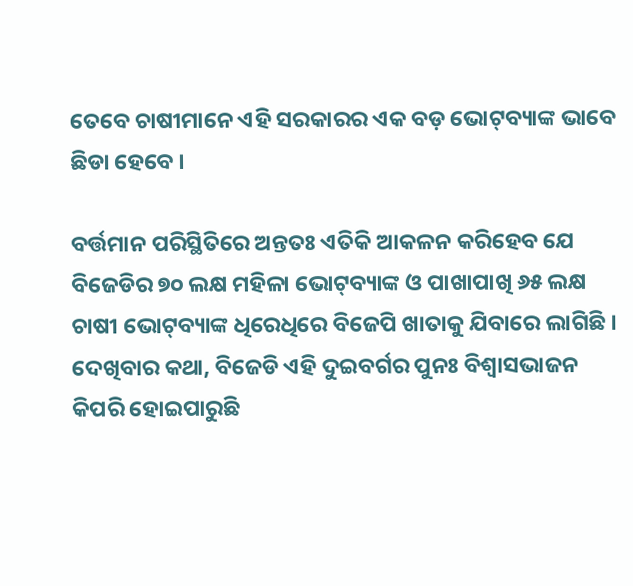ତେବେ ଚାଷୀମାନେ ଏହି ସରକାରର ଏକ ବଡ଼ ଭୋଟ୍‌ବ୍ୟାଙ୍କ ଭାବେ ଛିଡା ହେବେ ।

ବର୍ତ୍ତମାନ ପରିସ୍ଥିତିରେ ଅନ୍ତତଃ ଏତିକି ଆକଳନ କରିହେବ ଯେ ବିଜେଡିର ୭୦ ଲକ୍ଷ ମହିଳା ଭୋଟ୍‌ବ୍ୟାଙ୍କ ଓ ପାଖାପାଖି ୬୫ ଲକ୍ଷ ଚାଷୀ ଭୋଟ୍‌ବ୍ୟାଙ୍କ ଧିରେଧିରେ ବିଜେପି ଖାତାକୁ ଯିବାରେ ଲାଗିଛି । ଦେଖିବାର କଥା, ବିଜେଡି ଏହି ଦୁଇବର୍ଗର ପୁନଃ ବିଶ୍ୱାସଭାଜନ କିପରି ହୋଇପାରୁଛି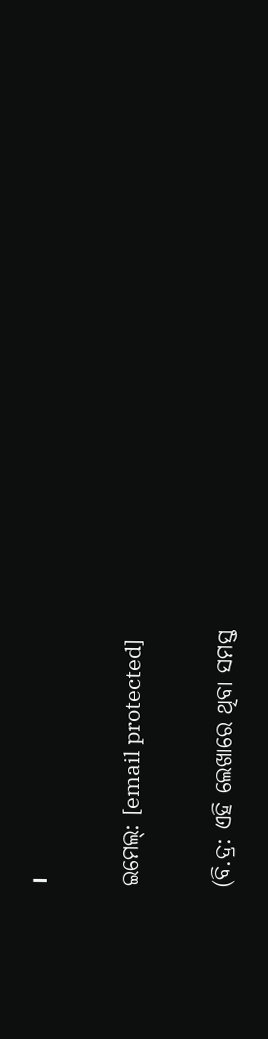।

ଇମେଲ୍: [email protected]

(ବି.ଦ୍ର: ଏହି ଲେଖାରେ ଥିବା ସମସ୍ତ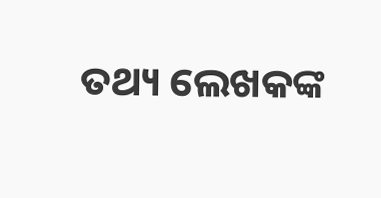ତଥ୍ୟ ଲେଖକଙ୍କ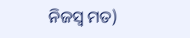ନିଜସ୍ୱ ମତ)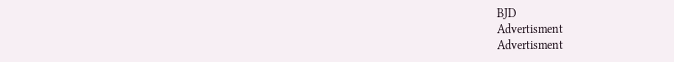BJD
Advertisment
Advertisment